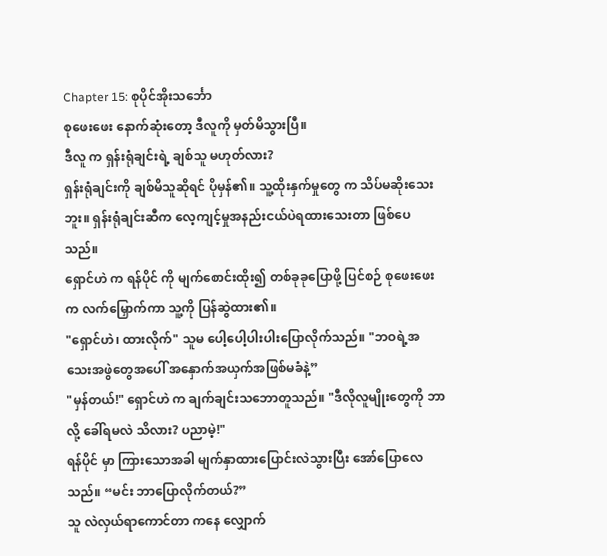Chapter 15: စုပိုင်အိုးသင်္ဘော
စုဖေးဖေး နောက်ဆုံးတော့ ဒီလူကို မှတ်မိသွားပြီ။
ဒီလူ က ရှန်းရုံချင်းရဲ့ ချစ်သူ မဟုတ်လား?
ရှန်းရုံချင်းကို ချစ်မိသူဆိုရင် ပိုမှန်၏။ သူ့ထိုးနှက်မှုတွေ က သိပ်မဆိုးသေးဘူး။ ရှန်းရုံချင်းဆီက လေ့ကျင့်မှုအနည်းငယ်ပဲရထားသေးတာ ဖြစ်ပေသည်။
ရှောင်ဟဲ က ရန်ပိုင် ကို မျက်စောင်းထိုး၍ တစ်ခုခုပြောဖို့ ပြင်စဉ် စုဖေးဖေး က လက်မြှောက်ကာ သူ့ကို ပြန်ဆွဲထား၏။
"ရှောင်ဟဲ၊ ထားလိုက်" သူမ ပေါ့ပေါ့ပါးပါးပြောလိုက်သည်။ "ဘဝရဲ့အသေးအဖွဲတွေအပေါ် အနှောက်အယှက်အဖြစ်မခံနဲ့”
"မှန်တယ်!" ရှောင်ဟဲ က ချက်ချင်းသဘောတူသည်။ "ဒီလိုလူမျိုးတွေကို ဘာလို့ ခေါ်ရမလဲ သိလား? ပညာမဲ့!"
ရန်ပိုင် မှာ ကြားသောအခါ မျက်နှာထားပြောင်းလဲသွားပြီး အော်ပြောလေသည်။ “မင်း ဘာပြောလိုက်တယ်?”
သူ လဲလှယ်ရာကောင်တာ ကနေ လျှောက်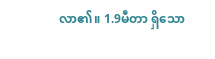လာ၏။ 1.9မီတာ ရှိသော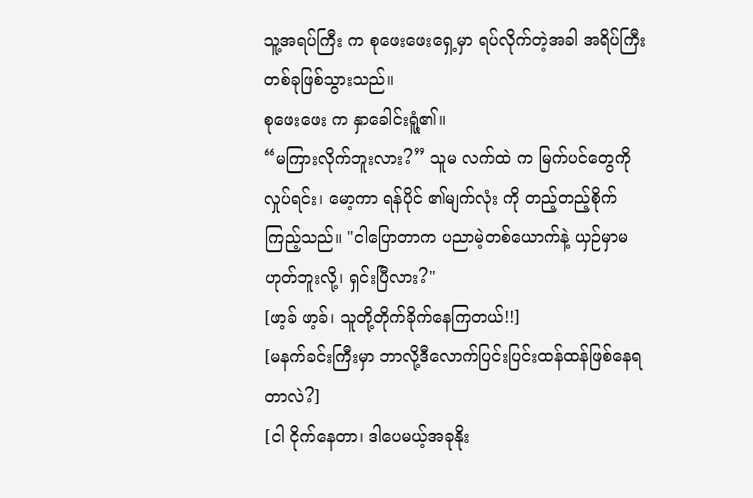သူ့အရပ်ကြီး က စုဖေးဖေးရှေ့မှာ ရပ်လိုက်တဲ့အခါ အရိပ်ကြီးတစ်ခုဖြစ်သွားသည်။
စုဖေးဖေး က နှာခေါင်းရူံ့၏။
“မကြားလိုက်ဘူးလား?” သူမ လက်ထဲ က မြက်ပင်တွေကို လှုပ်ရင်း၊ မော့ကာ ရန်ပိုင် ၏မျက်လုံး ကို တည့်တည့်စိုက်ကြည့်သည်။ "ငါပြောတာက ပညာမဲ့တစ်ယောက်နဲ့ ယှဉ်မှာမဟုတ်ဘူးလို့၊ ရှင်းပြီလား?"
[ဖာ့ခ် ဖာ့ခ်၊ သူတို့တိုက်ခိုက်နေကြတယ်!!]
[မနက်ခင်းကြီးမှာ ဘာလို့ဒီလောက်ပြင်းပြင်းထန်ထန်ဖြစ်နေရတာလဲ?]
[ငါ ငိုက်နေတာ၊ ဒါပေမယ့်အခုနိုး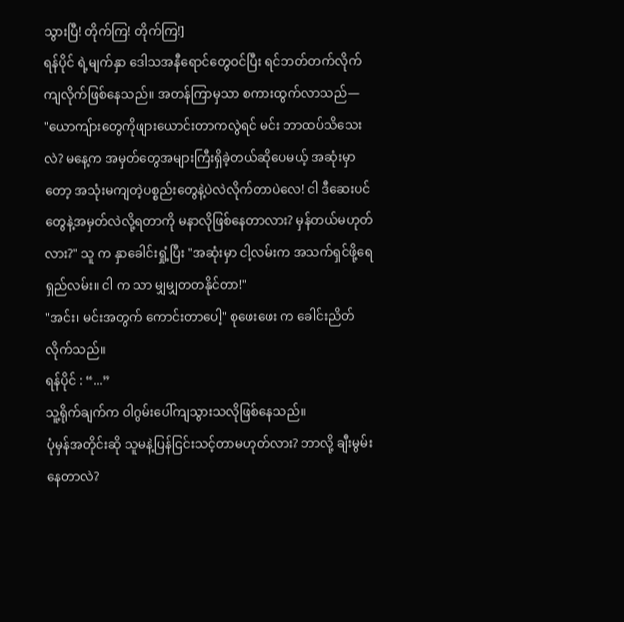သွားပြီ! တိုက်ကြ! တိုက်ကြ!]
ရန်ပိုင် ရဲ့မျက်နှာ ဒေါသအနီရောင်တွေဝင်ပြီး ရင်ဘတ်တက်လိုက်ကျလိုက်ဖြစ်နေသည်။ အတန်ကြာမှသာ စကားထွက်လာသည်—
"ယောကျ်ားတွေကိုဖျားယောင်းတာကလွဲရင် မင်း ဘာထပ်သိသေးလဲ? မနေ့က အမှတ်တွေအများကြီးရှိခဲ့တယ်ဆိုပေမယ့် အဆုံးမှာတော့ အသုံးမကျတဲ့ပစ္စည်းတွေနဲ့ပဲလဲလိုက်တာပဲလေ! ငါ ဒီဆေးပင်တွေနဲ့အမှတ်လဲလို့ရတာကို မနာလိုဖြစ်နေတာလား? မှန်တယ်မဟုတ်လား?" သူ က နှာခေါင်းရှုံ့ပြီး "အဆုံးမှာ ငါ့လမ်းက အသက်ရှင်ဖို့ရေရှည်လမ်း။ ငါ က သာ မျှမျှတတနိုင်တာ!"
"အင်း၊ မင်းအတွက် ကောင်းတာပေါ့" စုဖေးဖေး က ခေါင်းညိတ်လိုက်သည်။
ရန်ပိုင် : “...”
သူ့ရိုက်ချက်က ဝါဂွမ်းပေါ်ကျသွားသလိုဖြစ်နေသည်။
ပုံမှန်အတိုင်းဆို သူမနဲ့ပြန်ငြင်းသင့်တာမဟုတ်လား? ဘာလို့ ချီးမွမ်းနေတာလဲ?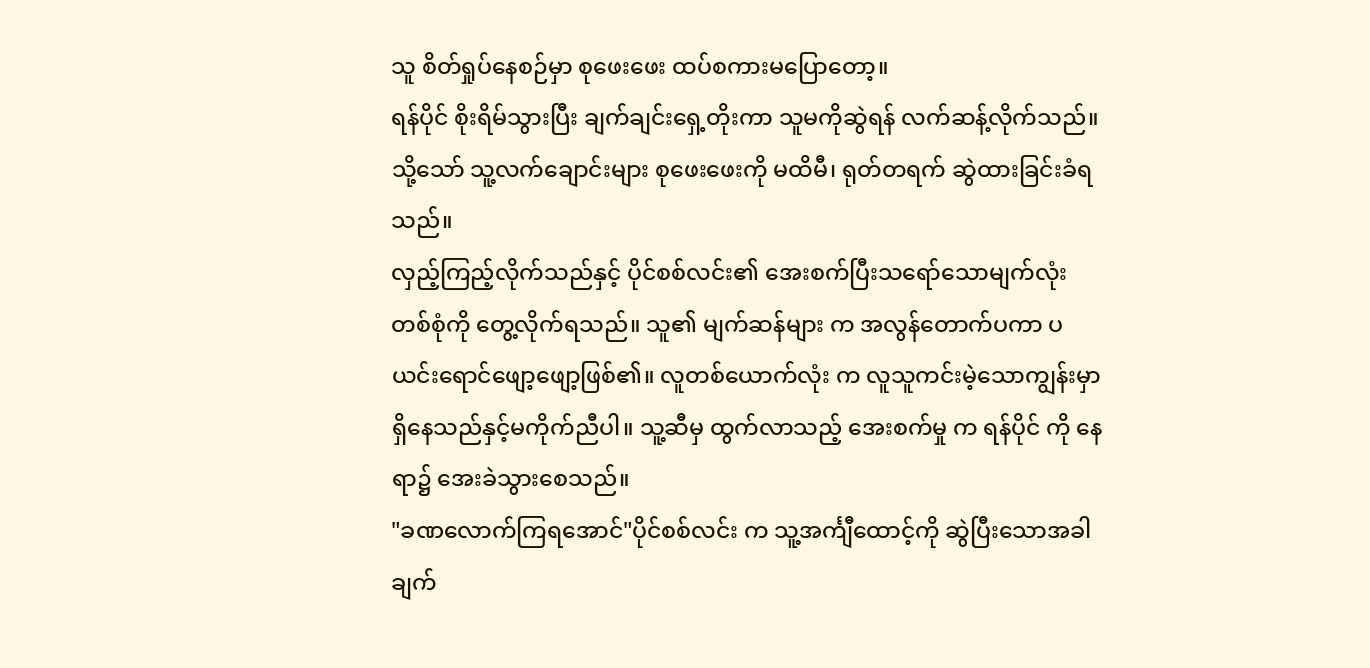သူ စိတ်ရှုပ်နေစဉ်မှာ စုဖေးဖေး ထပ်စကားမပြောတော့။
ရန်ပိုင် စိုးရိမ်သွားပြီး ချက်ချင်းရှေ့တိုးကာ သူမကိုဆွဲရန် လက်ဆန့်လိုက်သည်။ သို့သော် သူ့လက်ချောင်းများ စုဖေးဖေးကို မထိမီ၊ ရုတ်တရက် ဆွဲထားခြင်းခံရသည်။
လှည့်ကြည့်လိုက်သည်နှင့် ပိုင်စစ်လင်း၏ အေးစက်ပြီးသရော်သောမျက်လုံးတစ်စုံကို တွေ့လိုက်ရသည်။ သူ၏ မျက်ဆန်များ က အလွန်တောက်ပကာ ပယင်းရောင်ဖျော့ဖျော့ဖြစ်၏။ လူတစ်ယောက်လုံး က လူသူကင်းမဲ့သောကျွန်းမှာ ရှိနေသည်နှင့်မကိုက်ညီပါ။ သူ့ဆီမှ ထွက်လာသည့် အေးစက်မှု က ရန်ပိုင် ကို နေရာ၌ အေးခဲသွားစေသည်။
"ခဏလောက်ကြရအောင်"ပိုင်စစ်လင်း က သူ့အင်္ကျီထောင့်ကို ဆွဲပြီးသောအခါ ချက်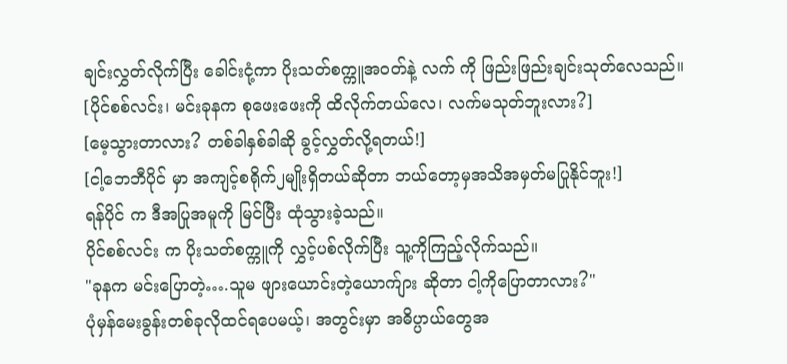ချင်းလွှတ်လိုက်ပြီး ခေါင်းငုံ့ကာ ပိုးသတ်စက္ကူအဝတ်နဲ့ လက် ကို ဖြည်းဖြည်းချင်းသုတ်လေသည်။
[ပိုင်စစ်လင်း၊ မင်းခုနက စုဖေးဖေးကို ထိလိုက်တယ်လေ၊ လက်မသုတ်ဘူးလား?]
[မေ့သွားတာလား? တစ်ခါနှစ်ခါဆို ခွင့်လွှတ်လို့ရတယ်!]
[ငါ့ဘေဘီပိုင် မှာ အကျင့်စရိုက်၂မျိုးရှိတယ်ဆိုတာ ဘယ်တော့မှအသိအမှတ်မပြုနိုင်ဘူး!]
ရန်ပိုင် က ဒီအပြုအမူကို မြင်ပြီး ထုံသွားခဲ့သည်။
ပိုင်စစ်လင်း က ပိုးသတ်စက္ကူကို လွှင့်ပစ်လိုက်ပြီး သူ့ကိုကြည့်လိုက်သည်။
"ခုနက မင်းပြောတဲ့….သူမ ဖျားယောင်းတဲ့ယောက်ျား ဆိုတာ ငါ့ကိုပြောတာလား?"
ပုံမှန်မေးခွန်းတစ်ခုလိုထင်ရပေမယ့်၊ အတွင်းမှာ အဓိပ္ပာယ်တွေအ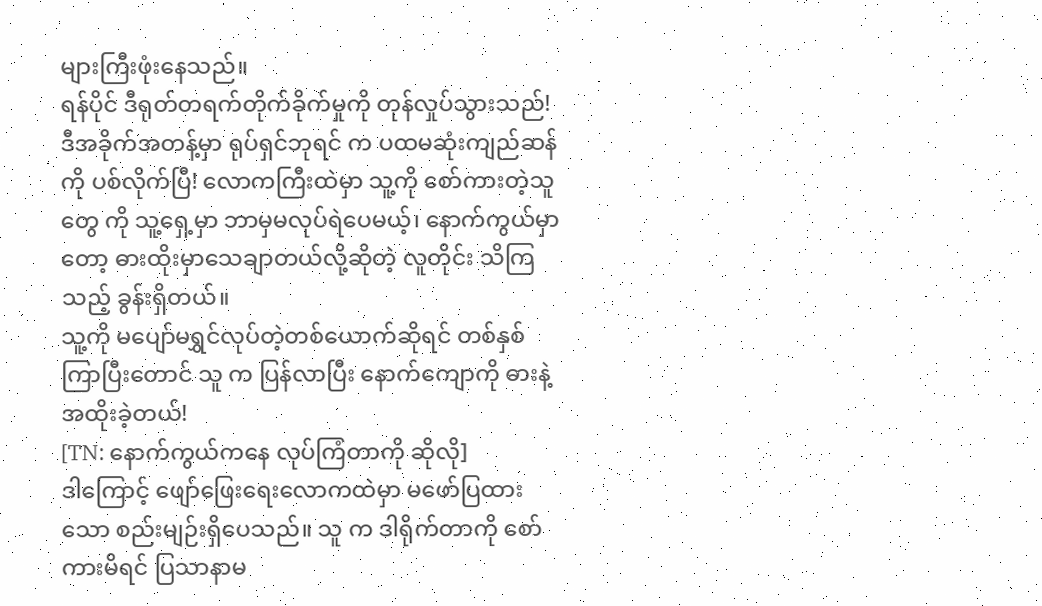များကြီးဖုံးနေသည်။
ရန်ပိုင် ဒီရုတ်တရက်တိုက်ခိုက်မှုကို တုန်လှုပ်သွားသည်!
ဒီအခိုက်အတန့်မှာ ရုပ်ရှင်ဘုရင် က ပထမဆုံးကျည်ဆန်ကို ပစ်လိုက်ပြီ! လောကကြီးထဲမှာ သူ့ကို စော်ကားတဲ့သူတွေ ကို သူ့ရှေ့မှာ ဘာမှမလုပ်ရဲပေမယ့်၊ နောက်ကွယ်မှာတော့ ဓားထိုးမှာသေချာတယ်လို့ဆိုတဲ့ လူတိုင်း သိကြသည့် ခွန်းရှိတယ်။
သူ့ကို မပျော်မရွှင်လုပ်တဲ့တစ်ယောက်ဆိုရင် တစ်နှစ်ကြာပြီးတောင် သူ က ပြန်လာပြီး နောက်ကျောကို ဓားနဲ့အထိုးခဲ့တယ်!
[TN: နောက်ကွယ်ကနေ လုပ်ကြံတာကို ဆိုလို]
ဒါကြောင့် ဖျော်ဖြေးရေးလောကထဲမှာ မဖော်ပြထားသော စည်းမျဉ်းရှိပေသည်။ သူ က ဒါရိုက်တာကို စော်ကားမိရင် ပြသာနာမ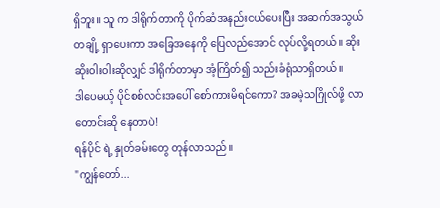ရှိဘူး။ သူ က ဒါရိုက်တာကို ပိုက်ဆံအနည်းငယ်ပေးပြီး အဆက်အသွယ်တချို့ ရှာပေးကာ အခြေအနေကို ပြေလည်အောင် လုပ်လို့ရတယ်။ ဆိုးဆိုးဝါးဝါးဆိုလျှင် ဒါရိုက်တာမှာ အံ့ကြိတ်၍ သည်းခံရုံသာရှိတယ်။
ဒါပေမယ့် ပိုင်စစ်လင်းအပေါ် စော်ကားမိရင်ကော? အခမဲ့သဂြိုလ်ဖို့ လာတောင်းဆို နေတာပဲ!
ရန်ပိုင် ရဲ့ နှုတ်ခမ်းတွေ တုန်လာသည်။
"ကျွန်တော်...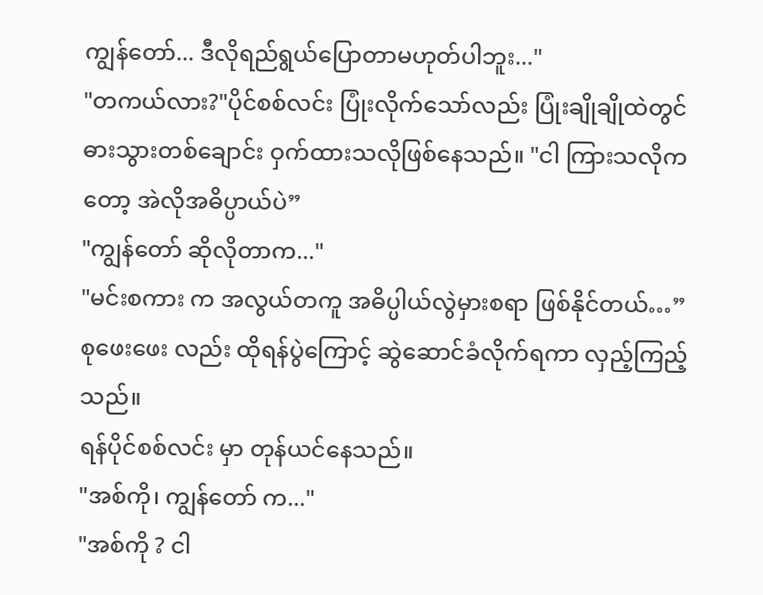ကျွန်တော်... ဒီလိုရည်ရွယ်ပြောတာမဟုတ်ပါဘူး..."
"တကယ်လား?"ပိုင်စစ်လင်း ပြုံးလိုက်သော်လည်း ပြုံးချိုချိုထဲတွင် ဓားသွားတစ်ချောင်း ဝှက်ထားသလိုဖြစ်နေသည်။ "ငါ ကြားသလိုကတော့ အဲလိုအဓိပ္ပာယ်ပဲ”
"ကျွန်တော် ဆိုလိုတာက..."
"မင်းစကား က အလွယ်တကူ အဓိပ္ပါယ်လွဲမှားစရာ ဖြစ်နိုင်တယ်…”
စုဖေးဖေး လည်း ထိုရန်ပွဲကြောင့် ဆွဲဆောင်ခံလိုက်ရကာ လှည့်ကြည့်သည်။
ရန်ပိုင်စစ်လင်း မှာ တုန်ယင်နေသည်။
"အစ်ကို၊ ကျွန်တော် က..."
"အစ်ကို ? ငါ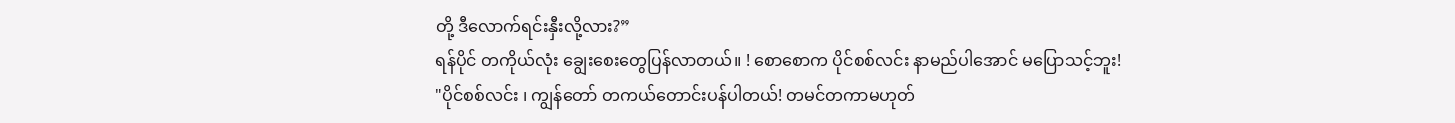တို့ ဒီလောက်ရင်းနှီးလို့လား?”
ရန်ပိုင် တကိုယ်လုံး ချွေးစေးတွေပြန်လာတယ်။ ! စောစောက ပိုင်စစ်လင်း နာမည်ပါအောင် မပြောသင့်ဘူး!
"ပိုင်စစ်လင်း ၊ ကျွန်တော် တကယ်တောင်းပန်ပါတယ်! တမင်တကာမဟုတ်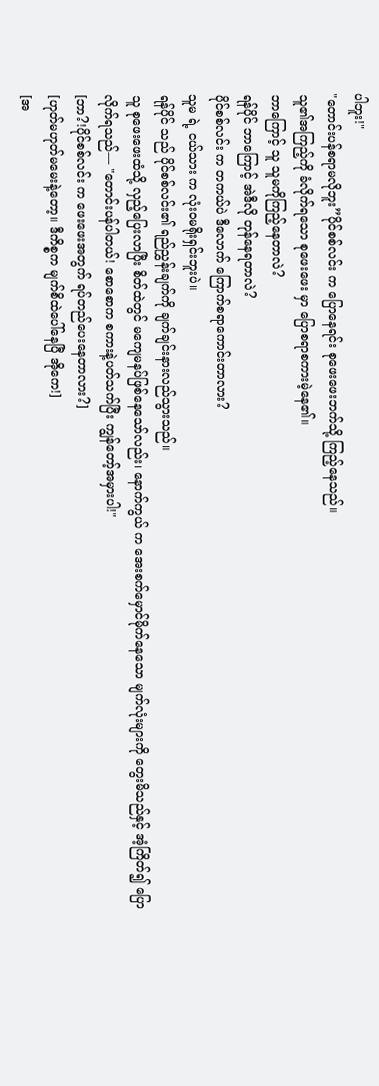ပါဘူး!"
"တောင်းပန်စရာမလိုဘူး”ပိုင်စစ်လင်း က ပြောနေရင်း စုဖေးဖေးဘက်သို့ ကြည့်နေသည်။
သူ၏အကြည့်ကို ခံလိုက်ရသော စုဖေးဖေး မှာ ပြောစရာစကားမဲ့နေ၏။
ဘာကြောင့် သူ သူမကိုကြည့်နေတာလဲ?
ရန်ပိုင် ဘာကြောင့် အဲဒီလို တုန်နေရတာလဲ?
ပိုင်စစ်လင်း က တကယ်ပဲ ဒီလောက် ကြောက်စရာကောင်းတာလား?
သူမ ရဲ့ ငယ်သား က လုံးဝမရိုးရှင်းဘူးပဲ။
ရန်ပိုင် သည် ပိုင်စစ်လင်း၏ ရည်ညွှန်းချက်ကို ချက်ချင်းနားလည်သွားသည်။
သူ စုဖေးဖေးထံသို့ လှည့်ပြေးလာပြီး စိတ်ထဲတွင် မကျေမနပ်ဖြစ်နေသော်လည်း၊ နောက်ကွယ် က အေးစက်မှောင်မိုက်နေသော မျက်လုံးများကို တွေးမိသည်နှင့် အံ့ကြိတ်၍ ပြောလိုက်ရသည်— "တောင်းပန်ပါတယ်! စောစောက စကားနဲ့ပတ်သက်ပြီး ကျွန်တော့်အမှားပါ!"
[ဘာ?!ပိုင်စစ်လင်း က ဖေးဖေးအတွက် ရပ်တည်ပေးနေတာလား?]
[ဟုတ်မဟုတ်မမေးနဲ့တော့။ ဒီကိစ္စက မျက်စိထဲပေါ်နေပြီ အိုကေ!]
[အ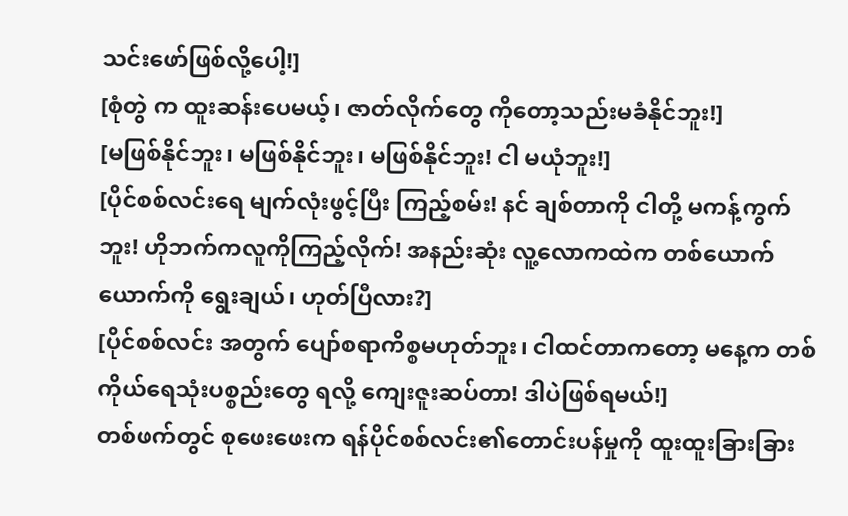သင်းဖော်ဖြစ်လို့ပေါ့!]
[စုံတွဲ က ထူးဆန်းပေမယ့်၊ ဇာတ်လိုက်တွေ ကိုတော့သည်းမခံနိုင်ဘူး!]
[မဖြစ်နိုင်ဘူး၊ မဖြစ်နိုင်ဘူး၊ မဖြစ်နိုင်ဘူး! ငါ မယုံဘူး!]
[ပိုင်စစ်လင်းရေ မျက်လုံးဖွင့်ပြီး ကြည့်စမ်း! နင် ချစ်တာကို ငါတို့ မကန့်ကွက်ဘူး! ဟိုဘက်ကလူကိုကြည့်လိုက်! အနည်းဆုံး လူ့လောကထဲက တစ်ယောက်ယောက်ကို ရွေးချယ်၊ ဟုတ်ပြီလား?]
[ပိုင်စစ်လင်း အတွက် ပျော်စရာကိစ္စမဟုတ်ဘူး၊ ငါထင်တာကတော့ မနေ့က တစ်ကိုယ်ရေသုံးပစ္စည်းတွေ ရလို့ ကျေးဇူးဆပ်တာ! ဒါပဲဖြစ်ရမယ်!]
တစ်ဖက်တွင် စုဖေးဖေးက ရန်ပိုင်စစ်လင်း၏တောင်းပန်မှုကို ထူးထူးခြားခြား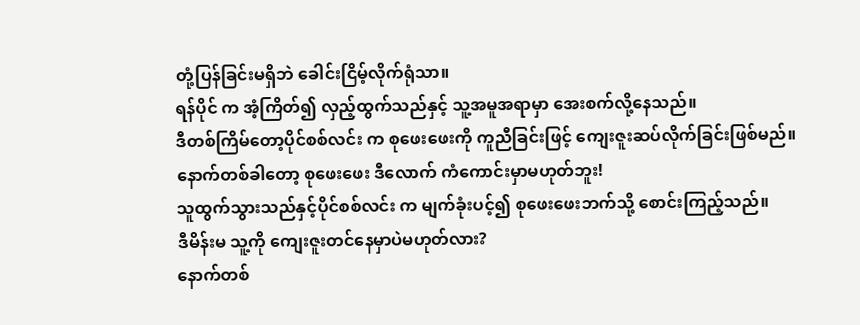တုံ့ပြန်ခြင်းမရှိဘဲ ခေါင်းငြိမ့်လိုက်ရုံသာ။
ရန်ပိုင် က အံ့ကြိတ်၍ လှည့်ထွက်သည်နှင့် သူ့အမူအရာမှာ အေးစက်လို့နေသည်။
ဒီတစ်ကြိမ်တော့ပိုင်စစ်လင်း က စုဖေးဖေးကို ကူညီခြင်းဖြင့် ကျေးဇူးဆပ်လိုက်ခြင်းဖြစ်မည်။
နောက်တစ်ခါတော့ စုဖေးဖေး ဒီလောက် ကံကောင်းမှာမဟုတ်ဘူး!
သူထွက်သွားသည်နှင့်ပိုင်စစ်လင်း က မျက်ခုံးပင့်၍ စုဖေးဖေးဘက်သို့ စောင်းကြည့်သည်။
ဒီမိန်းမ သူ့ကို ကျေးဇူးတင်နေမှာပဲမဟုတ်လား?
နောက်တစ်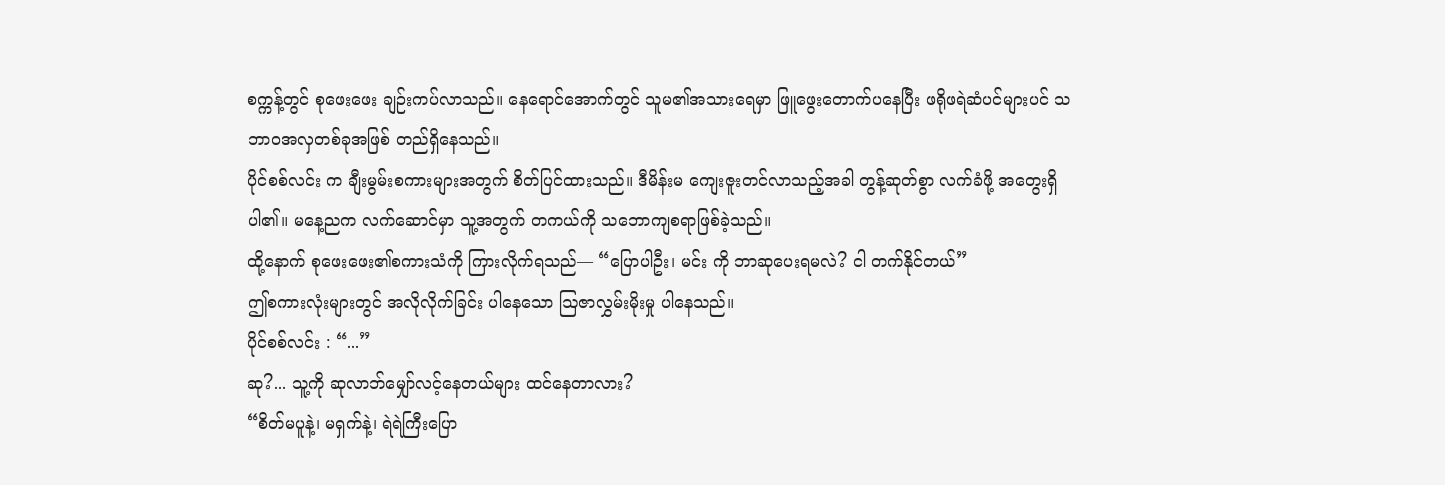စက္ကန့်တွင် စုဖေးဖေး ချဉ်းကပ်လာသည်။ နေရောင်အောက်တွင် သူမ၏အသားရေမှာ ဖြူဖွေးတောက်ပနေပြီး ဖရိုဖရဲဆံပင်များပင် သဘာဝအလှတစ်ခုအဖြစ် တည်ရှိနေသည်။
ပိုင်စစ်လင်း က ချီးမွမ်းစကားများအတွက် စိတ်ပြင်ထားသည်။ ဒီမိန်းမ ကျေးဇူးတင်လာသည့်အခါ တွန့်ဆုတ်စွာ လက်ခံဖို့ အတွေးရှိပါ၏။ မနေ့ညက လက်ဆောင်မှာ သူ့အတွက် တကယ်ကို သဘောကျစရာဖြစ်ခဲ့သည်။
ထို့နောက် စုဖေးဖေး၏စကားသံကို ကြားလိုက်ရသည်— “ပြောပါဦး၊ မင်း ကို ဘာဆုပေးရမလဲ? ငါ တက်နိုင်တယ်”
ဤစကားလုံးများတွင် အလိုလိုက်ခြင်း ပါနေသော ဩဇာလွှမ်းမိုးမှု ပါနေသည်။
ပိုင်စစ်လင်း : “...”
ဆု?... သူ့ကို ဆုလာဘ်မျှော်လင့်နေတယ်များ ထင်နေတာလား?
“စိတ်မပူနဲ့၊ မရှက်နဲ့၊ ရဲရဲကြီးပြော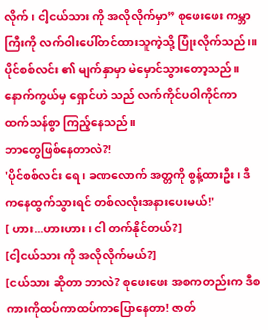လိုက်၊ ငါ့ငယ်သား ကို အလိုလိုက်မှာ” စုဖေးဖေး ကမ္ဘာကြီးကို လက်ဝါးပေါ်တင်ထားသူကဲ့သို့ ပြုံးလိုက်သည်၊။
ပိုင်စစ်လင်း ၏ မျက်နှာမှာ မဲမှောင်သွားတော့သည်။
နောက်ကွယ်မှ ရှောင်ဟဲ သည် လက်ကိုင်ပဝါကိုင်ကာ ထက်သန်စွာ ကြည့်နေသည်။
ဘာတွေဖြစ်နေတာလဲ?!
'ပိုင်စစ်လင်း ရေ၊ ခဏလောက် အတ္တကို စွန့်ထားဦး၊ ဒီကနေထွက်သွားရင် တစ်လလုံးအနားပေးမယ်!'
[ ဟား...ဟားဟား၊ ငါ တက်နိုင်တယ်?]
[ငါ့ငယ်သား ကို အလိုလိုက်မယ်?]
[ငယ်သား ဆိုတာ ဘာလဲ? စုဖေးဖေး အစကတည်းက ဒီစကားကိုထပ်ကာထပ်ကာပြောနေတာ! ဇာတ်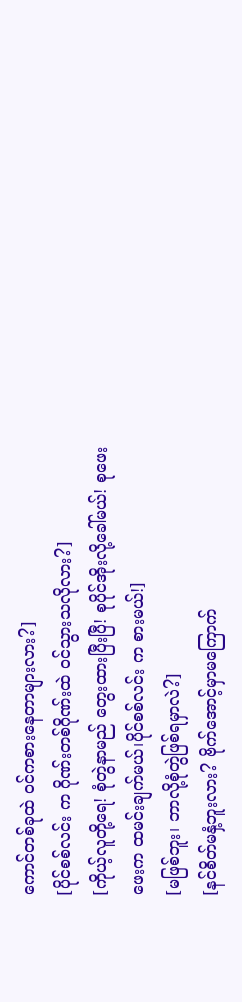ကောင်တစ်ခုထဲ ဝင်ကစားနေတာများလား?]
[ပိုင်စစ်လင်း က ဂိုဏ်းတစ်ဂိုဏ်းထဲ ဝင်သွားသလိုလား?]
[ကိုယ့်လူတို့ရေ! စုံတွဲနာမည် တွေးထားပြီးပြီ! စုပိုင်အိုးလို့ခေါ်မယ်! စုဖေးဖေးက ထမင်းချက်မယ်၊ပိုင်စစ်လင်း က စားမယ်!]
[မဖြစ်ဘူး၊ ဘာလို့စုံတွဲဖြစ်ရမှာလဲ?]
[နင်စိတ်မနှံ့ဘူးလား? ဗိုက်အောင့်မှာမကြောက်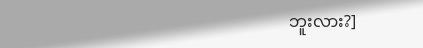ဘူးလား?]